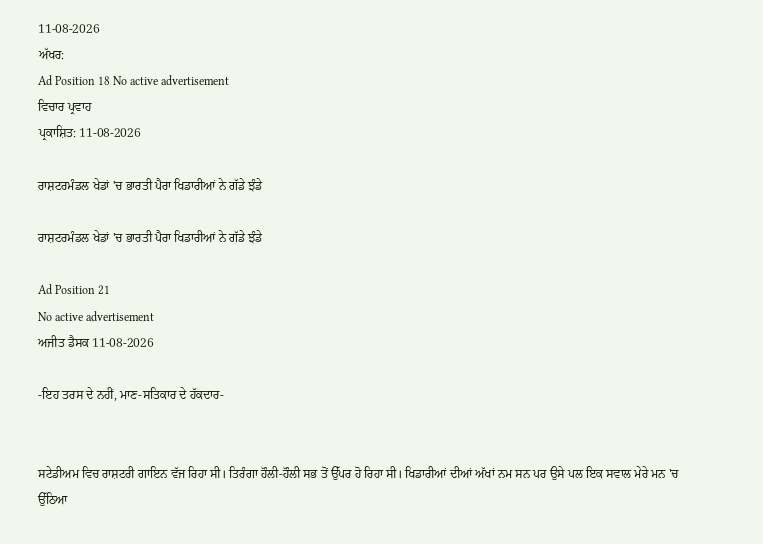11-08-2026
ਅੱਖਰ:
Ad Position 18 No active advertisement
ਵਿਚਾਰ ਪ੍ਰਵਾਹ
ਪ੍ਰਕਾਸ਼ਿਤ: 11-08-2026

ਰਾਸ਼ਟਰਮੰਡਲ ਖੇਡਾਂ 'ਚ ਭਾਰਤੀ ਪੈਰਾ ਖਿਡਾਰੀਆਂ ਨੇ ਗੱਡੇ ਝੰਡੇ

ਰਾਸ਼ਟਰਮੰਡਲ ਖੇਡਾਂ 'ਚ ਭਾਰਤੀ ਪੈਰਾ ਖਿਡਾਰੀਆਂ ਨੇ ਗੱਡੇ ਝੰਡੇ

Ad Position 21
No active advertisement
ਅਜੀਤ ਡੈਸਕ 11-08-2026

-ਇਹ ਤਰਸ ਦੇ ਨਹੀਂ, ਮਾਣ-ਸਤਿਕਾਰ ਦੇ ਹੱਕਦਾਰ-


ਸਟੇਡੀਅਮ ਵਿਚ ਰਾਸ਼ਟਰੀ ਗਾਇਨ ਵੱਜ ਰਿਹਾ ਸੀ। ਤਿਰੰਗਾ ਹੌਲੀ-ਹੌਲੀ ਸਭ ਤੋਂ ਉੱਪਰ ਹੋ ਰਿਹਾ ਸੀ। ਖਿਡਾਰੀਆਂ ਦੀਆਂ ਅੱਖਾਂ ਨਮ ਸਨ ਪਰ ਉਸੇ ਪਲ ਇਕ ਸਵਾਲ ਮੇਰੇ ਮਨ 'ਚ ਉੱਠਿਆ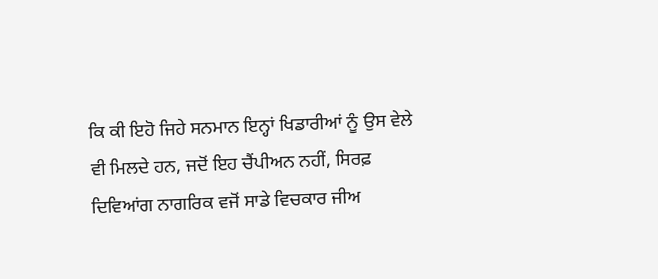ਕਿ ਕੀ ਇਹੋ ਜਿਹੇ ਸਨਮਾਨ ਇਨ੍ਹਾਂ ਖਿਡਾਰੀਆਂ ਨੂੰ ਉਸ ਵੇਲੇ ਵੀ ਮਿਲਦੇ ਹਨ, ਜਦੋਂ ਇਹ ਚੈਂਪੀਅਨ ਨਹੀਂ, ਸਿਰਫ਼ ਦਿਵਿਆਂਗ ਨਾਗਰਿਕ ਵਜੋਂ ਸਾਡੇ ਵਿਚਕਾਰ ਜੀਅ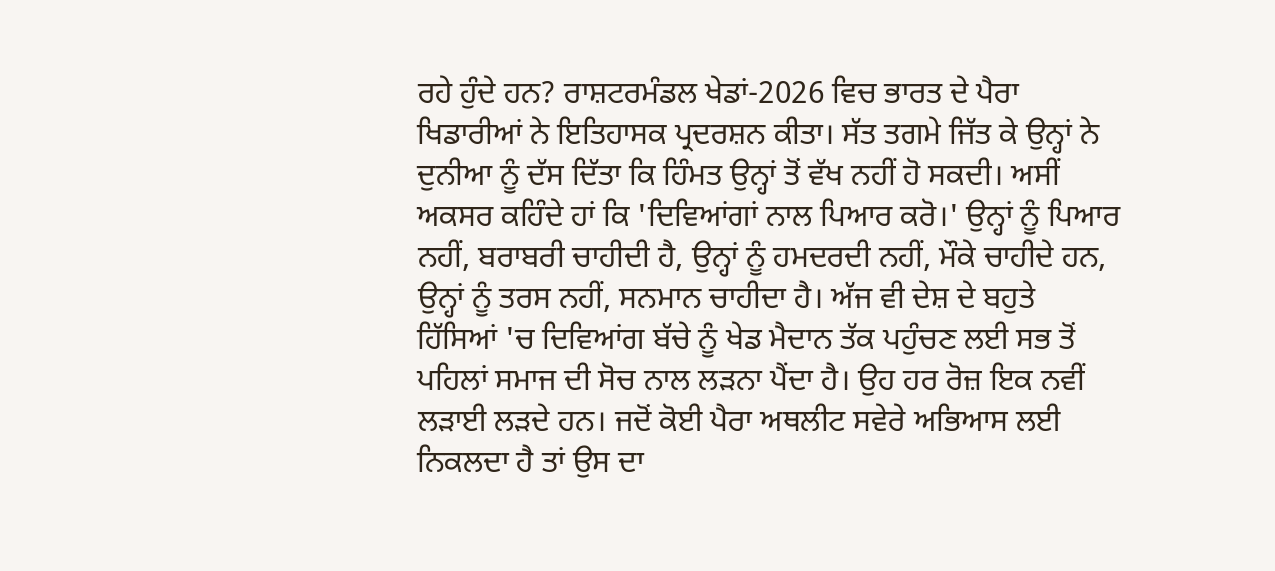ਰਹੇ ਹੁੰਦੇ ਹਨ? ਰਾਸ਼ਟਰਮੰਡਲ ਖੇਡਾਂ-2026 ਵਿਚ ਭਾਰਤ ਦੇ ਪੈਰਾ ਖਿਡਾਰੀਆਂ ਨੇ ਇਤਿਹਾਸਕ ਪ੍ਰਦਰਸ਼ਨ ਕੀਤਾ। ਸੱਤ ਤਗਮੇ ਜਿੱਤ ਕੇ ਉਨ੍ਹਾਂ ਨੇ ਦੁਨੀਆ ਨੂੰ ਦੱਸ ਦਿੱਤਾ ਕਿ ਹਿੰਮਤ ਉਨ੍ਹਾਂ ਤੋਂ ਵੱਖ ਨਹੀਂ ਹੋ ਸਕਦੀ। ਅਸੀਂ ਅਕਸਰ ਕਹਿੰਦੇ ਹਾਂ ਕਿ 'ਦਿਵਿਆਂਗਾਂ ਨਾਲ ਪਿਆਰ ਕਰੋ।' ਉਨ੍ਹਾਂ ਨੂੰ ਪਿਆਰ ਨਹੀਂ, ਬਰਾਬਰੀ ਚਾਹੀਦੀ ਹੈ, ਉਨ੍ਹਾਂ ਨੂੰ ਹਮਦਰਦੀ ਨਹੀਂ, ਮੌਕੇ ਚਾਹੀਦੇ ਹਨ, ਉਨ੍ਹਾਂ ਨੂੰ ਤਰਸ ਨਹੀਂ, ਸਨਮਾਨ ਚਾਹੀਦਾ ਹੈ। ਅੱਜ ਵੀ ਦੇਸ਼ ਦੇ ਬਹੁਤੇ ਹਿੱਸਿਆਂ 'ਚ ਦਿਵਿਆਂਗ ਬੱਚੇ ਨੂੰ ਖੇਡ ਮੈਦਾਨ ਤੱਕ ਪਹੁੰਚਣ ਲਈ ਸਭ ਤੋਂ ਪਹਿਲਾਂ ਸਮਾਜ ਦੀ ਸੋਚ ਨਾਲ ਲੜਨਾ ਪੈਂਦਾ ਹੈ। ਉਹ ਹਰ ਰੋਜ਼ ਇਕ ਨਵੀਂ ਲੜਾਈ ਲੜਦੇ ਹਨ। ਜਦੋਂ ਕੋਈ ਪੈਰਾ ਅਥਲੀਟ ਸਵੇਰੇ ਅਭਿਆਸ ਲਈ ਨਿਕਲਦਾ ਹੈ ਤਾਂ ਉਸ ਦਾ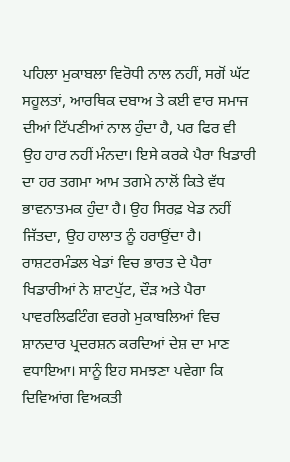ਪਹਿਲਾ ਮੁਕਾਬਲਾ ਵਿਰੋਧੀ ਨਾਲ ਨਹੀਂ, ਸਗੋਂ ਘੱਟ ਸਹੂਲਤਾਂ, ਆਰਥਿਕ ਦਬਾਅ ਤੇ ਕਈ ਵਾਰ ਸਮਾਜ ਦੀਆਂ ਟਿੱਪਣੀਆਂ ਨਾਲ ਹੁੰਦਾ ਹੈ, ਪਰ ਫਿਰ ਵੀ ਉਹ ਹਾਰ ਨਹੀਂ ਮੰਨਦਾ। ਇਸੇ ਕਰਕੇ ਪੈਰਾ ਖਿਡਾਰੀ ਦਾ ਹਰ ਤਗਮਾ ਆਮ ਤਗਮੇ ਨਾਲੋਂ ਕਿਤੇ ਵੱਧ ਭਾਵਨਾਤਮਕ ਹੁੰਦਾ ਹੈ। ਉਹ ਸਿਰਫ਼ ਖੇਡ ਨਹੀਂ ਜਿੱਤਦਾ, ਉਹ ਹਾਲਾਤ ਨੂੰ ਹਰਾਉਂਦਾ ਹੈ।
ਰਾਸ਼ਟਰਮੰਡਲ ਖੇਡਾਂ ਵਿਚ ਭਾਰਤ ਦੇ ਪੈਰਾ ਖਿਡਾਰੀਆਂ ਨੇ ਸ਼ਾਟਪੁੱਟ, ਦੌੜ ਅਤੇ ਪੈਰਾ ਪਾਵਰਲਿਫਟਿੰਗ ਵਰਗੇ ਮੁਕਾਬਲਿਆਂ ਵਿਚ ਸ਼ਾਨਦਾਰ ਪ੍ਰਦਰਸ਼ਨ ਕਰਦਿਆਂ ਦੇਸ਼ ਦਾ ਮਾਣ ਵਧਾਇਆ। ਸਾਨੂੰ ਇਹ ਸਮਝਣਾ ਪਵੇਗਾ ਕਿ ਦਿਵਿਆਂਗ ਵਿਅਕਤੀ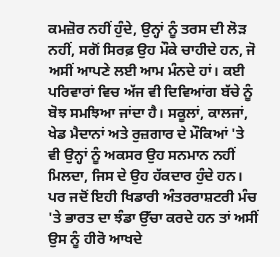ਕਮਜ਼ੋਰ ਨਹੀਂ ਹੁੰਦੇ, ਉਨ੍ਹਾਂ ਨੂੰ ਤਰਸ ਦੀ ਲੋੜ ਨਹੀਂ, ਸਗੋਂ ਸਿਰਫ਼ ਉਹ ਮੌਕੇ ਚਾਹੀਦੇ ਹਨ, ਜੋ ਅਸੀਂ ਆਪਣੇ ਲਈ ਆਮ ਮੰਨਦੇ ਹਾਂ। ਕਈ ਪਰਿਵਾਰਾਂ ਵਿਚ ਅੱਜ ਵੀ ਦਿਵਿਆਂਗ ਬੱਚੇ ਨੂੰ ਬੋਝ ਸਮਝਿਆ ਜਾਂਦਾ ਹੈ। ਸਕੂਲਾਂ, ਕਾਲਜਾਂ, ਖੇਡ ਮੈਦਾਨਾਂ ਅਤੇ ਰੁਜ਼ਗਾਰ ਦੇ ਮੌਕਿਆਂ 'ਤੇ ਵੀ ਉਨ੍ਹਾਂ ਨੂੰ ਅਕਸਰ ਉਹ ਸਨਮਾਨ ਨਹੀਂ ਮਿਲਦਾ, ਜਿਸ ਦੇ ਉਹ ਹੱਕਦਾਰ ਹੁੰਦੇ ਹਨ। ਪਰ ਜਦੋਂ ਇਹੀ ਖਿਡਾਰੀ ਅੰਤਰਰਾਸ਼ਟਰੀ ਮੰਚ 'ਤੇ ਭਾਰਤ ਦਾ ਝੰਡਾ ਉੱਚਾ ਕਰਦੇ ਹਨ ਤਾਂ ਅਸੀਂ ਉਸ ਨੂੰ ਹੀਰੋ ਆਖਦੇ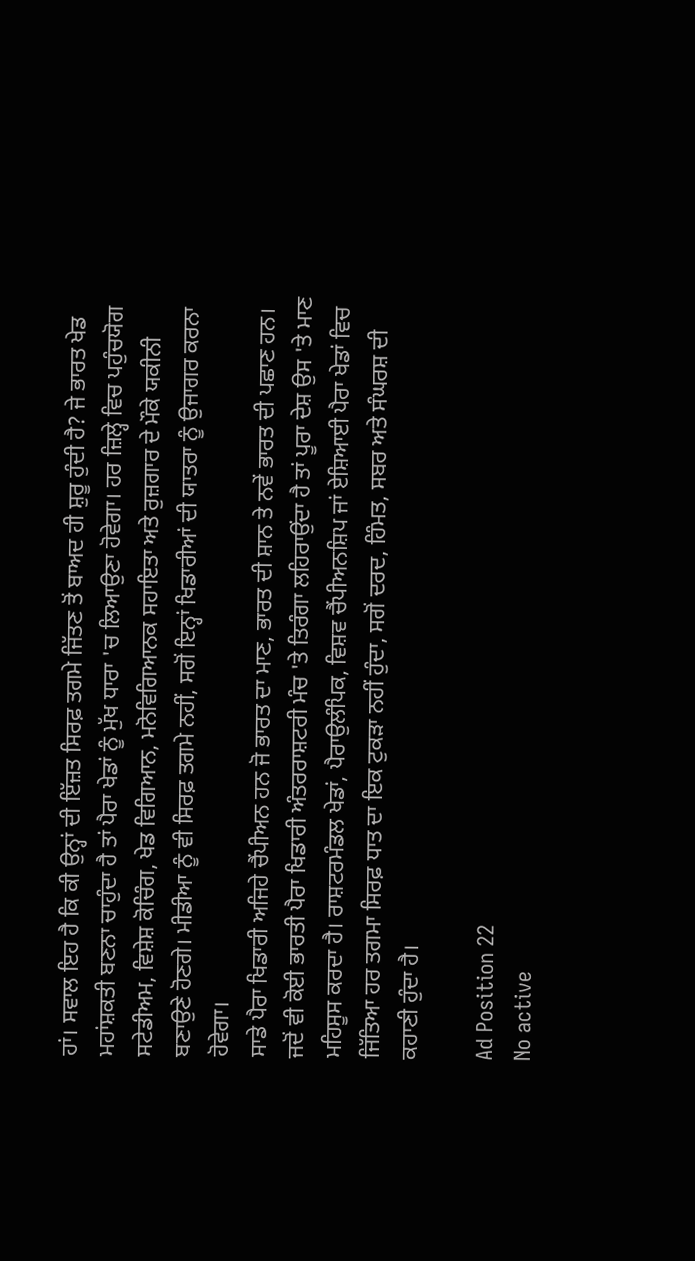ਹਾਂ। ਸਵਾਲ ਇਹ ਹੈ ਕਿ ਕੀ ਉਨ੍ਹਾਂ ਦੀ ਇੱਜ਼ਤ ਸਿਰਫ਼ ਤਗਮੇ ਜਿੱਤਣ ਤੋਂ ਬਾਅਦ ਹੀ ਸ਼ੁਰੂ ਹੁੰਦੀ ਹੈ? ਜੇ ਭਾਰਤ ਖੇਡ ਮਹਾਂਸ਼ਕਤੀ ਬਣਨਾ ਚਾਹੁੰਦਾ ਹੈ ਤਾਂ ਪੈਰਾ ਖੇਡਾਂ ਨੂੰ ਮੁੱਖ ਧਾਰਾ 'ਚ ਲਿਆਉਣਾ ਹੋਵੇਗਾ। ਹਰ ਜ਼ਿਲ੍ਹੇ ਵਿਚ ਪਹੁੰਚਯੋਗ ਸਟੇਡੀਅਮ, ਵਿਸ਼ੇਸ਼ ਕੋਚਿੰਗ, ਖੇਡ ਵਿਗਿਆਨ, ਮਨੋਵਿਗਿਆਨਕ ਸਹਾਇਤਾ ਅਤੇ ਰੁਜ਼ਗਾਰ ਦੇ ਮੌਕੇ ਯਕੀਨੀ ਬਣਾਉਣੇ ਹੋਣਗੇ। ਮੀਡੀਆ ਨੂੰ ਵੀ ਸਿਰਫ਼ ਤਗਮੇ ਨਹੀਂ, ਸਗੋਂ ਇਨ੍ਹਾਂ ਖਿਡਾਰੀਆਂ ਦੀ ਯਾਤਰਾ ਨੂੰ ਉਜਾਗਰ ਕਰਨਾ ਹੋਵੇਗਾ।
ਸਾਡੇ ਪੈਰਾ ਖਿਡਾਰੀ ਅਜਿਹੇ ਚੈਂਪੀਅਨ ਹਨ ਜੋ ਭਾਰਤ ਦਾ ਮਾਣ, ਭਾਰਤ ਦੀ ਸ਼ਾਨ ਤੇ ਨਵੇਂ ਭਾਰਤ ਦੀ ਪਛਾਣ ਹਨ। ਜਦੋਂ ਵੀ ਕੋਈ ਭਾਰਤੀ ਪੈਰਾ ਖਿਡਾਰੀ ਅੰਤਰਰਾਸ਼ਟਰੀ ਮੰਚ 'ਤੇ ਤਿਰੰਗਾ ਲਹਿਰਾਉਂਦਾ ਹੈ ਤਾਂ ਪੂਰਾ ਦੇਸ਼ ਉਸ 'ਤੇ ਮਾਣ ਮਹਿਸੂਸ ਕਰਦਾ ਹੈ। ਰਾਸ਼ਟਰਮੰਡਲ ਖੇਡਾਂ, ਪੈਰਾਉਲੰਪਿਕ, ਵਿਸ਼ਵ ਚੈਂਪੀਅਨਸ਼ਿਪ ਜਾਂ ਏਸ਼ਿਆਈ ਪੈਰਾ ਖੇਡਾਂ ਵਿਚ ਜਿੱਤਿਆ ਹਰ ਤਗਮਾ ਸਿਰਫ਼ ਧਾਤ ਦਾ ਇਕ ਟੁਕੜਾ ਨਹੀਂ ਹੁੰਦਾ, ਸਗੋਂ ਦਰਦ, ਹਿੰਮਤ, ਸਬਰ ਅਤੇ ਸੰਘਰਸ਼ ਦੀ ਕਹਾਣੀ ਹੁੰਦਾ ਹੈ।

Ad Position 22
No active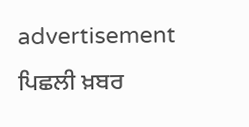advertisement
ਪਿਛਲੀ ਖ਼ਬਰ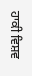ਹਾਕੀ ਵਿਸ਼ਵ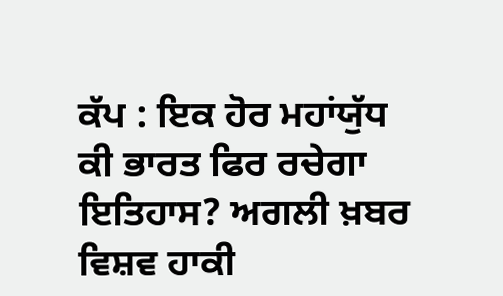ਕੱਪ : ਇਕ ਹੋਰ ਮਹਾਂਯੁੱਧ ਕੀ ਭਾਰਤ ਫਿਰ ਰਚੇਗਾ ਇਤਿਹਾਸ? ਅਗਲੀ ਖ਼ਬਰ ਵਿਸ਼ਵ ਹਾਕੀ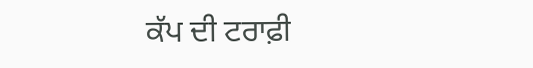ਕੱਪ ਦੀ ਟਰਾਫ਼ੀ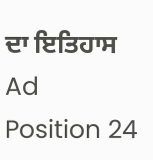ਦਾ ਇਤਿਹਾਸ
Ad Position 24